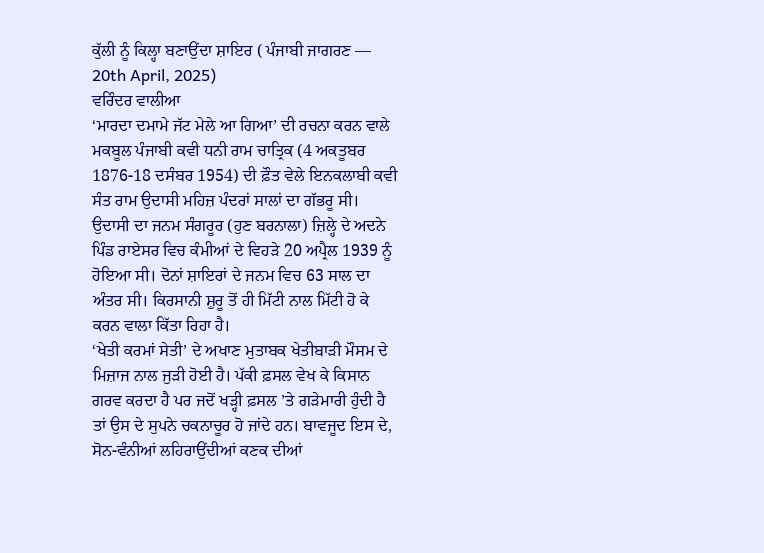ਕੁੱਲੀ ਨੂੰ ਕਿਲ੍ਹਾ ਬਣਾਉਂਦਾ ਸ਼ਾਇਰ ( ਪੰਜਾਬੀ ਜਾਗਰਣ –– 20th April, 2025)
ਵਰਿੰਦਰ ਵਾਲੀਆ
‘ਮਾਰਦਾ ਦਮਾਮੇ ਜੱਟ ਮੇਲੇ ਆ ਗਿਆ’ ਦੀ ਰਚਨਾ ਕਰਨ ਵਾਲੇ ਮਕਬੂਲ ਪੰਜਾਬੀ ਕਵੀ ਧਨੀ ਰਾਮ ਚਾਤ੍ਰਿਕ (4 ਅਕਤੂਬਰ 1876-18 ਦਸੰਬਰ 1954) ਦੀ ਫ਼ੌਤ ਵੇਲੇ ਇਨਕਲਾਬੀ ਕਵੀ ਸੰਤ ਰਾਮ ਉਦਾਸੀ ਮਹਿਜ਼ ਪੰਦਰਾਂ ਸਾਲਾਂ ਦਾ ਗੱਭਰੂ ਸੀ। ਉਦਾਸੀ ਦਾ ਜਨਮ ਸੰਗਰੂਰ (ਹੁਣ ਬਰਨਾਲਾ) ਜ਼ਿਲ੍ਹੇ ਦੇ ਅਦਨੇ ਪਿੰਡ ਰਾਏਸਰ ਵਿਚ ਕੰਮੀਆਂ ਦੇ ਵਿਹੜੇ 20 ਅਪ੍ਰੈਲ 1939 ਨੂੰ ਹੋਇਆ ਸੀ। ਦੋਨਾਂ ਸ਼ਾਇਰਾਂ ਦੇ ਜਨਮ ਵਿਚ 63 ਸਾਲ ਦਾ ਅੰਤਰ ਸੀ। ਕਿਰਸਾਨੀ ਸ਼ੁਰੂ ਤੋਂ ਹੀ ਮਿੱਟੀ ਨਾਲ ਮਿੱਟੀ ਹੋ ਕੇ ਕਰਨ ਵਾਲਾ ਕਿੱਤਾ ਰਿਹਾ ਹੈ।
‘ਖੇਤੀ ਕਰਮਾਂ ਸੇਤੀ’ ਦੇ ਅਖਾਣ ਮੁਤਾਬਕ ਖੇਤੀਬਾੜੀ ਮੌਸਮ ਦੇ ਮਿਜ਼ਾਜ ਨਾਲ ਜੁੜੀ ਹੋਈ ਹੈ। ਪੱਕੀ ਫ਼ਸਲ ਵੇਖ ਕੇ ਕਿਸਾਨ ਗਰਵ ਕਰਦਾ ਹੈ ਪਰ ਜਦੋਂ ਖੜ੍ਹੀ ਫ਼ਸਲ ’ਤੇ ਗੜੇਮਾਰੀ ਹੁੰਦੀ ਹੈ ਤਾਂ ਉਸ ਦੇ ਸੁਪਨੇ ਚਕਨਾਚੂਰ ਹੋ ਜਾਂਦੇ ਹਨ। ਬਾਵਜੂਦ ਇਸ ਦੇ, ਸੋਨ-ਵੰਨੀਆਂ ਲਹਿਰਾਉਂਦੀਆਂ ਕਣਕ ਦੀਆਂ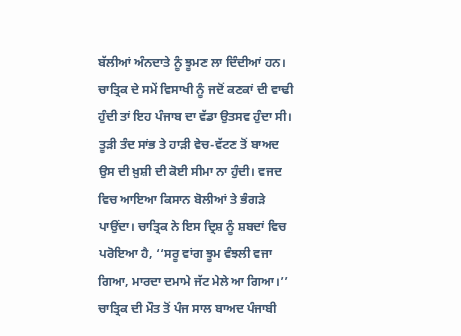ਬੱਲੀਆਂ ਅੰਨਦਾਤੇ ਨੂੰ ਝੂਮਣ ਲਾ ਦਿੰਦੀਆਂ ਹਨ। ਚਾਤ੍ਰਿਕ ਦੇ ਸਮੇਂ ਵਿਸਾਖੀ ਨੂੰ ਜਦੋਂ ਕਣਕਾਂ ਦੀ ਵਾਢੀ ਹੁੰਦੀ ਤਾਂ ਇਹ ਪੰਜਾਬ ਦਾ ਵੱਡਾ ਉਤਸਵ ਹੁੰਦਾ ਸੀ। ਤੂੜੀ ਤੰਦ ਸਾਂਭ ਤੇ ਹਾੜੀ ਵੇਚ-ਵੱਟਣ ਤੋਂ ਬਾਅਦ ਉਸ ਦੀ ਖ਼ੁਸ਼ੀ ਦੀ ਕੋਈ ਸੀਮਾ ਨਾ ਹੁੰਦੀ। ਵਜਦ ਵਿਚ ਆਇਆ ਕਿਸਾਨ ਬੋਲੀਆਂ ਤੇ ਭੰਗੜੇ ਪਾਉਂਦਾ। ਚਾਤ੍ਰਿਕ ਨੇ ਇਸ ਦ੍ਰਿਸ਼ ਨੂੰ ਸ਼ਬਦਾਂ ਵਿਚ ਪਰੋਇਆ ਹੈ, ‘‘ਸਰੂ ਵਾਂਗ ਝੂਮ ਵੰਝਲੀ ਵਜਾ ਗਿਆ, ਮਾਰਦਾ ਦਮਾਮੇ ਜੱਟ ਮੇਲੇ ਆ ਗਿਆ।’’
ਚਾਤ੍ਰਿਕ ਦੀ ਮੌਤ ਤੋਂ ਪੰਜ ਸਾਲ ਬਾਅਦ ਪੰਜਾਬੀ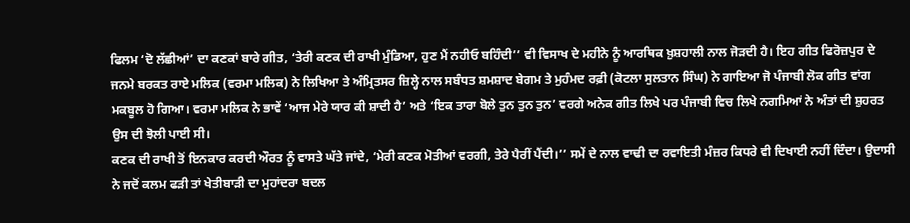ਫਿਲਮ ‘ਦੋ ਲੱਛੀਆਂ’ ਦਾ ਕਣਕਾਂ ਬਾਰੇ ਗੀਤ, ‘ਤੇਰੀ ਕਣਕ ਦੀ ਰਾਖੀ ਮੁੰਡਿਆ, ਹੁਣ ਮੈਂ ਨਹੀਓ ਬਹਿੰਦੀ’’ ਵੀ ਵਿਸਾਖ ਦੇ ਮਹੀਨੇ ਨੂੰ ਆਰਥਿਕ ਖ਼ੁਸ਼ਹਾਲੀ ਨਾਲ ਜੋੜਦੀ ਹੈ। ਇਹ ਗੀਤ ਫਿਰੋਜ਼ਪੁਰ ਦੇ ਜਨਮੇ ਬਰਕਤ ਰਾਏ ਮਲਿਕ (ਵਰਮਾ ਮਲਿਕ) ਨੇ ਲਿਖਿਆ ਤੇ ਅੰਮ੍ਰਿਤਸਰ ਜ਼ਿਲ੍ਹੇ ਨਾਲ ਸਬੰਧਤ ਸ਼ਮਸ਼ਾਦ ਬੇਗਮ ਤੇ ਮੁਹੰਮਦ ਰਫ਼ੀ (ਕੋਟਲਾ ਸੁਲਤਾਨ ਸਿੰਘ) ਨੇ ਗਾਇਆ ਜੋ ਪੰਜਾਬੀ ਲੋਕ ਗੀਤ ਵਾਂਗ ਮਕਬੂਲ ਹੋ ਗਿਆ। ਵਰਮਾ ਮਲਿਕ ਨੇ ਭਾਵੇਂ ‘ਆਜ ਮੇਰੇ ਯਾਰ ਕੀ ਸ਼ਾਦੀ ਹੈ’ ਅਤੇ ‘ਇਕ ਤਾਰਾ ਬੋਲੇ ਤੁਨ ਤੁਨ ਤੁਨ’ ਵਰਗੇ ਅਨੇਕ ਗੀਤ ਲਿਖੇ ਪਰ ਪੰਜਾਬੀ ਵਿਚ ਲਿਖੇ ਨਗਮਿਆਂ ਨੇ ਅੰਤਾਂ ਦੀ ਸ਼ੁਹਰਤ ਉਸ ਦੀ ਝੋਲੀ ਪਾਈ ਸੀ।
ਕਣਕ ਦੀ ਰਾਖੀ ਤੋਂ ਇਨਕਾਰ ਕਰਦੀ ਔਰਤ ਨੂੰ ਵਾਸਤੇ ਘੱਤੇ ਜਾਂਦੇ, ‘ਮੇਰੀ ਕਣਕ ਮੋਤੀਆਂ ਵਰਗੀ, ਤੇਰੇ ਪੈਰੀਂ ਪੈਂਦੀ।’’ ਸਮੇਂ ਦੇ ਨਾਲ ਵਾਢੀ ਦਾ ਰਵਾਇਤੀ ਮੰਜ਼ਰ ਕਿਧਰੇ ਵੀ ਦਿਖਾਈ ਨਹੀਂ ਦਿੰਦਾ। ਉਦਾਸੀ ਨੇ ਜਦੋਂ ਕਲਮ ਫੜੀ ਤਾਂ ਖੇਤੀਬਾੜੀ ਦਾ ਮੁਹਾਂਦਰਾ ਬਦਲ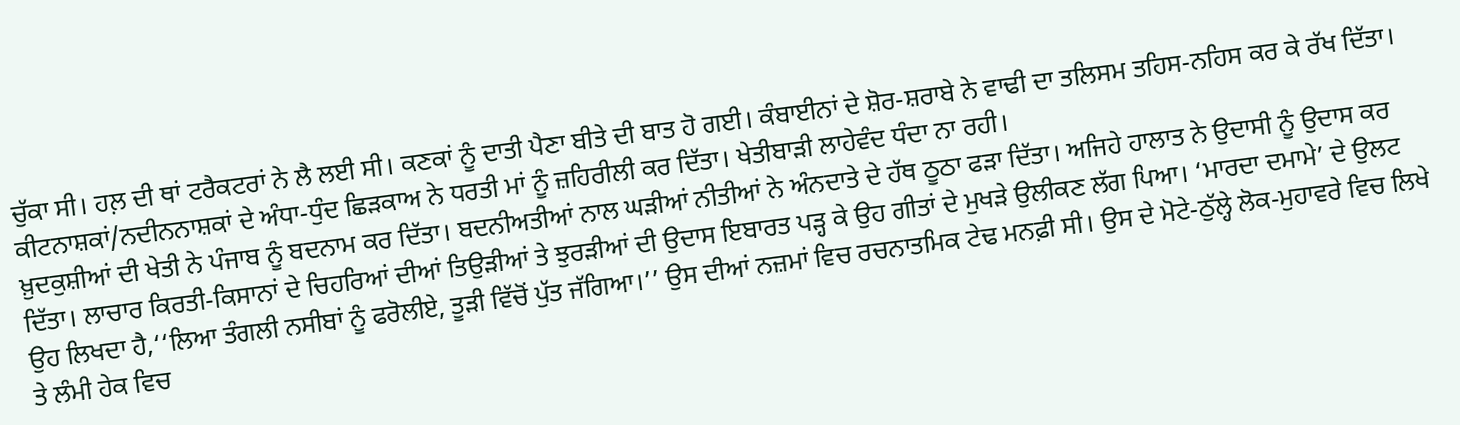ਚੁੱਕਾ ਸੀ। ਹਲ਼ ਦੀ ਥਾਂ ਟਰੈਕਟਰਾਂ ਨੇ ਲੈ ਲਈ ਸੀ। ਕਣਕਾਂ ਨੂੰ ਦਾਤੀ ਪੈਣਾ ਬੀਤੇ ਦੀ ਬਾਤ ਹੋ ਗਈ। ਕੰਬਾਈਨਾਂ ਦੇ ਸ਼ੋਰ-ਸ਼ਰਾਬੇ ਨੇ ਵਾਢੀ ਦਾ ਤਲਿਸਮ ਤਹਿਸ-ਨਹਿਸ ਕਰ ਕੇ ਰੱਖ ਦਿੱਤਾ। ਕੀਟਨਾਸ਼ਕਾਂ/ਨਦੀਨਨਾਸ਼ਕਾਂ ਦੇ ਅੰਧਾ-ਧੁੰਦ ਛਿੜਕਾਅ ਨੇ ਧਰਤੀ ਮਾਂ ਨੂੰ ਜ਼ਹਿਰੀਲੀ ਕਰ ਦਿੱਤਾ। ਖੇਤੀਬਾੜੀ ਲਾਹੇਵੰਦ ਧੰਦਾ ਨਾ ਰਹੀ।
ਖ਼ੁਦਕੁਸ਼ੀਆਂ ਦੀ ਖੇਤੀ ਨੇ ਪੰਜਾਬ ਨੂੰ ਬਦਨਾਮ ਕਰ ਦਿੱਤਾ। ਬਦਨੀਅਤੀਆਂ ਨਾਲ ਘੜੀਆਂ ਨੀਤੀਆਂ ਨੇ ਅੰਨਦਾਤੇ ਦੇ ਹੱਥ ਠੂਠਾ ਫੜਾ ਦਿੱਤਾ। ਅਜਿਹੇ ਹਾਲਾਤ ਨੇ ਉਦਾਸੀ ਨੂੰ ਉਦਾਸ ਕਰ ਦਿੱਤਾ। ਲਾਚਾਰ ਕਿਰਤੀ-ਕਿਸਾਨਾਂ ਦੇ ਚਿਹਰਿਆਂ ਦੀਆਂ ਤਿਉੜੀਆਂ ਤੇ ਝੁਰੜੀਆਂ ਦੀ ਉਦਾਸ ਇਬਾਰਤ ਪੜ੍ਹ ਕੇ ਉਹ ਗੀਤਾਂ ਦੇ ਮੁਖੜੇ ਉਲੀਕਣ ਲੱਗ ਪਿਆ। ‘ਮਾਰਦਾ ਦਮਾਮੇ’ ਦੇ ਉਲਟ ਉਹ ਲਿਖਦਾ ਹੈ,‘‘ਲਿਆ ਤੰਗਲੀ ਨਸੀਬਾਂ ਨੂੰ ਫਰੋਲੀਏ, ਤੂੜੀ ਵਿੱਚੋਂ ਪੁੱਤ ਜੱਗਿਆ।’’ ਉਸ ਦੀਆਂ ਨਜ਼ਮਾਂ ਵਿਚ ਰਚਨਾਤਮਿਕ ਟੇਢ ਮਨਫ਼ੀ ਸੀ। ਉਸ ਦੇ ਮੋਟੇ-ਠੁੱਲ੍ਹੇ ਲੋਕ-ਮੁਹਾਵਰੇ ਵਿਚ ਲਿਖੇ ਤੇ ਲੰਮੀ ਹੇਕ ਵਿਚ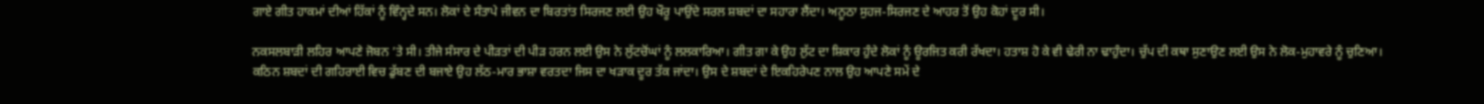ਗਾਏ ਗੀਤ ਹਾਕਮਾਂ ਦੀਆਂ ਹਿੱਕਾਂ ਨੂੰ ਵਿੰਨ੍ਹਦੇ ਸਨ। ਲੋਕਾਂ ਦੇ ਸੰਤਾਪੇ ਜੀਵਨ ਦਾ ਬਿਰਤਾਂਤ ਸਿਰਜਣ ਲਈ ਉਹ ਖੌਰੂ ਪਾਉਂਦੇ ਸਰਲ ਸ਼ਬਦਾਂ ਦਾ ਸਹਾਰਾ ਲੈਂਦਾ। ਅਨੂਠਾ ਸੁਹਜ-ਸਿਰਜਣ ਦੇ ਆਹਰ ਤੋਂ ਉਹ ਕੋਹਾਂ ਦੂਰ ਸੀ।

ਨਕਸਲਬਾੜੀ ਲਹਿਰ ਆਪਣੇ ਜੋਬਨ ’ਤੇ ਸੀ। ਤੀਜੇ ਸੰਸਾਰ ਦੇ ਪੀੜਤਾਂ ਦੀ ਪੀੜ ਹਰਨ ਲਈ ਉਸ ਨੇ ਲੁੱਟਚੋਂਘਾਂ ਨੂੰ ਲਲਕਾਰਿਆ। ਗੀਤ ਗਾ ਕੇ ਉਹ ਲੁੱਟ ਦਾ ਸ਼ਿਕਾਰ ਹੁੰਦੇ ਲੋਕਾਂ ਨੂੰ ਊਰਜਿਤ ਕਰੀ ਰੱਖਦਾ। ਹਤਾਸ਼ ਹੋ ਕੇ ਵੀ ਢੇਰੀ ਨਾ ਢਾਹੁੰਦਾ। ਚੁੱਪ ਦੀ ਕਥਾ ਸੁਣਾਉਣ ਲਈ ਉਸ ਨੇ ਲੋਕ-ਮੁਹਾਵਰੇ ਨੂੰ ਚੁਣਿਆ। ਕਠਿਨ ਸ਼ਬਦਾਂ ਦੀ ਗਹਿਰਾਈ ਵਿਚ ਡੁੱਬਣ ਦੀ ਬਜਾਏ ਉਹ ਲੱਠ-ਮਾਰ ਭਾਸ਼ਾ ਵਰਤਦਾ ਜਿਸ ਦਾ ਖੜਾਕ ਦੂਰ ਤੱਕ ਜਾਂਦਾ। ਉਸ ਦੇ ਸ਼ਬਦਾਂ ਦੇ ਇਕਹਿਰੇਪਣ ਨਾਲ ਉਹ ਆਪਣੇ ਸਮੇਂ ਦੇ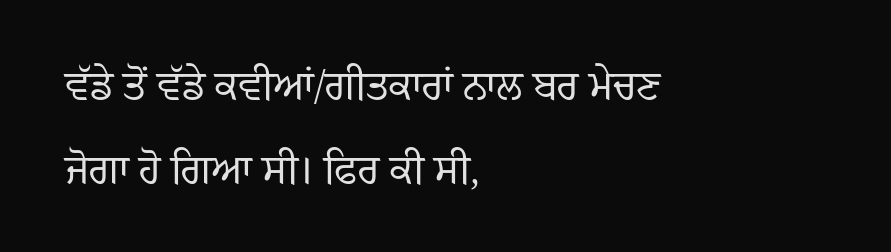ਵੱਡੇ ਤੋਂ ਵੱਡੇ ਕਵੀਆਂ/ਗੀਤਕਾਰਾਂ ਨਾਲ ਬਰ ਮੇਚਣ ਜੋਗਾ ਹੋ ਗਿਆ ਸੀ। ਫਿਰ ਕੀ ਸੀ,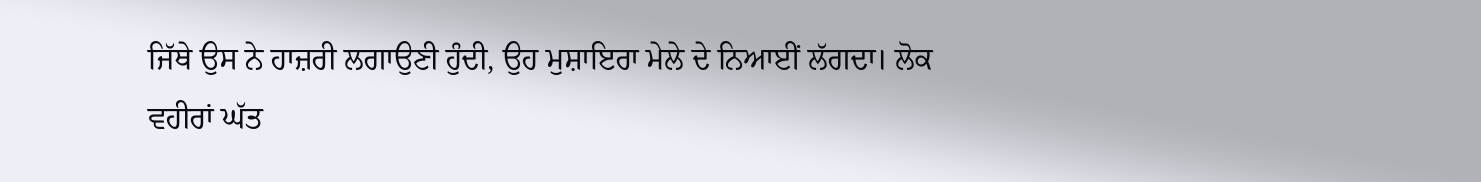ਜਿੱਥੇ ਉਸ ਨੇ ਹਾਜ਼ਰੀ ਲਗਾਉਣੀ ਹੁੰਦੀ, ਉਹ ਮੁਸ਼ਾਇਰਾ ਮੇਲੇ ਦੇ ਨਿਆਈਂ ਲੱਗਦਾ। ਲੋਕ ਵਹੀਰਾਂ ਘੱਤ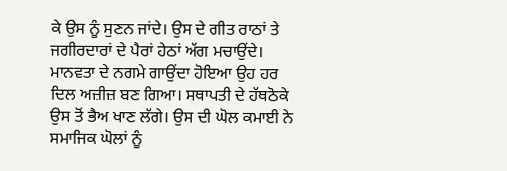ਕੇ ਉਸ ਨੂੰ ਸੁਣਨ ਜਾਂਦੇ। ਉਸ ਦੇ ਗੀਤ ਰਾਠਾਂ ਤੇ ਜਗੀਰਦਾਰਾਂ ਦੇ ਪੈਰਾਂ ਹੇਠਾਂ ਅੱਗ ਮਚਾਉਂਦੇ।
ਮਾਨਵਤਾ ਦੇ ਨਗਮੇ ਗਾਉਂਦਾ ਹੋਇਆ ਉਹ ਹਰ ਦਿਲ ਅਜ਼ੀਜ਼ ਬਣ ਗਿਆ। ਸਥਾਪਤੀ ਦੇ ਹੱਥਠੋਕੇ ਉਸ ਤੋਂ ਭੈਅ ਖਾਣ ਲੱਗੇ। ਉਸ ਦੀ ਘੋਲ ਕਮਾਈ ਨੇ ਸਮਾਜਿਕ ਘੋਲਾਂ ਨੂੰ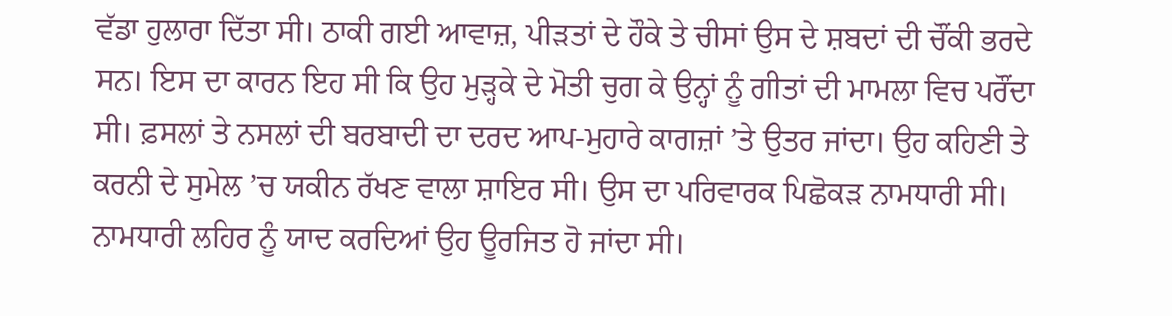ਵੱਡਾ ਹੁਲਾਰਾ ਦਿੱਤਾ ਸੀ। ਠਾਕੀ ਗਈ ਆਵਾਜ਼, ਪੀੜਤਾਂ ਦੇ ਹੌਕੇ ਤੇ ਚੀਸਾਂ ਉਸ ਦੇ ਸ਼ਬਦਾਂ ਦੀ ਚੌਂਕੀ ਭਰਦੇ ਸਨ। ਇਸ ਦਾ ਕਾਰਨ ਇਹ ਸੀ ਕਿ ਉਹ ਮੁੜ੍ਹਕੇ ਦੇ ਮੋਤੀ ਚੁਗ ਕੇ ਉਨ੍ਹਾਂ ਨੂੰ ਗੀਤਾਂ ਦੀ ਮਾਮਲਾ ਵਿਚ ਪਰੌਂਦਾ ਸੀ। ਫ਼ਸਲਾਂ ਤੇ ਨਸਲਾਂ ਦੀ ਬਰਬਾਦੀ ਦਾ ਦਰਦ ਆਪ-ਮੁਹਾਰੇ ਕਾਗਜ਼ਾਂ ’ਤੇ ਉਤਰ ਜਾਂਦਾ। ਉਹ ਕਹਿਣੀ ਤੇ ਕਰਨੀ ਦੇ ਸੁਮੇਲ ’ਚ ਯਕੀਨ ਰੱਖਣ ਵਾਲਾ ਸ਼ਾਇਰ ਸੀ। ਉਸ ਦਾ ਪਰਿਵਾਰਕ ਪਿਛੋਕੜ ਨਾਮਧਾਰੀ ਸੀ। ਨਾਮਧਾਰੀ ਲਹਿਰ ਨੂੰ ਯਾਦ ਕਰਦਿਆਂ ਉਹ ਊਰਜਿਤ ਹੋ ਜਾਂਦਾ ਸੀ।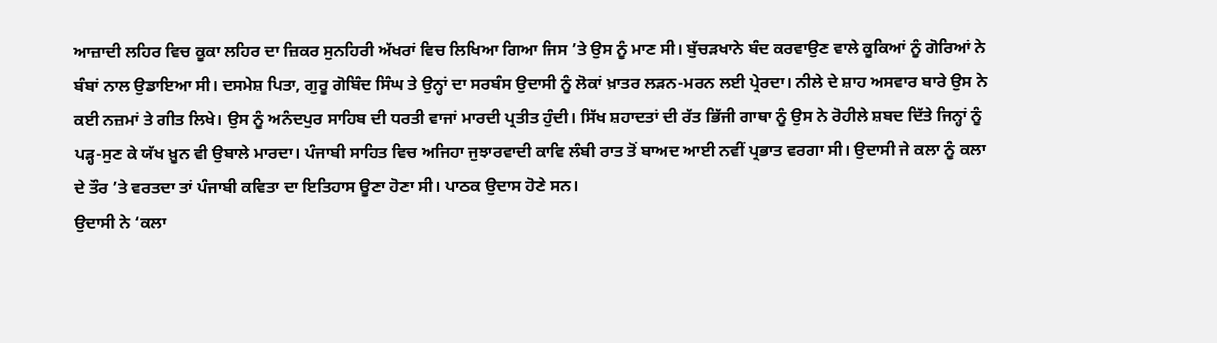ਆਜ਼ਾਦੀ ਲਹਿਰ ਵਿਚ ਕੂਕਾ ਲਹਿਰ ਦਾ ਜ਼ਿਕਰ ਸੁਨਹਿਰੀ ਅੱਖਰਾਂ ਵਿਚ ਲਿਖਿਆ ਗਿਆ ਜਿਸ ’ਤੇ ਉਸ ਨੂੰ ਮਾਣ ਸੀ। ਬੁੱਚੜਖਾਨੇ ਬੰਦ ਕਰਵਾਉਣ ਵਾਲੇ ਕੂਕਿਆਂ ਨੂੰ ਗੋਰਿਆਂ ਨੇ ਬੰਬਾਂ ਨਾਲ ਉਡਾਇਆ ਸੀ। ਦਸਮੇਸ਼ ਪਿਤਾ, ਗੁਰੂ ਗੋਬਿੰਦ ਸਿੰਘ ਤੇ ਉਨ੍ਹਾਂ ਦਾ ਸਰਬੰਸ ਉਦਾਸੀ ਨੂੰ ਲੋਕਾਂ ਖ਼ਾਤਰ ਲੜਨ-ਮਰਨ ਲਈ ਪ੍ਰੇਰਦਾ। ਨੀਲੇ ਦੇ ਸ਼ਾਹ ਅਸਵਾਰ ਬਾਰੇ ਉਸ ਨੇ ਕਈ ਨਜ਼ਮਾਂ ਤੇ ਗੀਤ ਲਿਖੇ। ਉਸ ਨੂੰ ਅਨੰਦਪੁਰ ਸਾਹਿਬ ਦੀ ਧਰਤੀ ਵਾਜਾਂ ਮਾਰਦੀ ਪ੍ਰਤੀਤ ਹੁੰਦੀ। ਸਿੱਖ ਸ਼ਹਾਦਤਾਂ ਦੀ ਰੱਤ ਭਿੱਜੀ ਗਾਥਾ ਨੂੰ ਉਸ ਨੇ ਰੋਹੀਲੇ ਸ਼ਬਦ ਦਿੱਤੇ ਜਿਨ੍ਹਾਂ ਨੂੰ ਪੜ੍ਹ-ਸੁਣ ਕੇ ਯੱਖ ਖ਼ੂਨ ਵੀ ਉਬਾਲੇ ਮਾਰਦਾ। ਪੰਜਾਬੀ ਸਾਹਿਤ ਵਿਚ ਅਜਿਹਾ ਜੁਝਾਰਵਾਦੀ ਕਾਵਿ ਲੰਬੀ ਰਾਤ ਤੋਂ ਬਾਅਦ ਆਈ ਨਵੀਂ ਪ੍ਰਭਾਤ ਵਰਗਾ ਸੀ। ਉਦਾਸੀ ਜੇ ਕਲਾ ਨੂੰ ਕਲਾ ਦੇ ਤੌਰ ’ਤੇ ਵਰਤਦਾ ਤਾਂ ਪੰਜਾਬੀ ਕਵਿਤਾ ਦਾ ਇਤਿਹਾਸ ਊਣਾ ਹੋਣਾ ਸੀ। ਪਾਠਕ ਉਦਾਸ ਹੋਣੇ ਸਨ।
ਉਦਾਸੀ ਨੇ ‘ਕਲਾ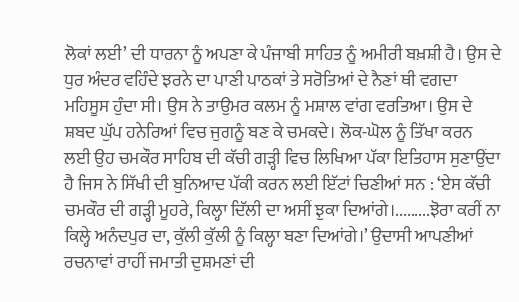ਲੋਕਾਂ ਲਈ’ ਦੀ ਧਾਰਨਾ ਨੂੰ ਅਪਣਾ ਕੇ ਪੰਜਾਬੀ ਸਾਹਿਤ ਨੂੰ ਅਮੀਰੀ ਬਖ਼ਸ਼ੀ ਹੈ। ਉਸ ਦੇ ਧੁਰ ਅੰਦਰ ਵਹਿੰਦੇ ਝਰਨੇ ਦਾ ਪਾਣੀ ਪਾਠਕਾਂ ਤੇ ਸਰੋਤਿਆਂ ਦੇ ਨੈਣਾਂ ਥੀ ਵਗਦਾ ਮਹਿਸੂਸ ਹੁੰਦਾ ਸੀ। ਉਸ ਨੇ ਤਾਉਮਰ ਕਲਮ ਨੂੰ ਮਸ਼ਾਲ ਵਾਂਗ ਵਰਤਿਆ। ਉਸ ਦੇ ਸ਼ਬਦ ਘੁੱਪ ਹਨੇਰਿਆਂ ਵਿਚ ਜੁਗਨੂੰ ਬਣ ਕੇ ਚਮਕਦੇ। ਲੋਕ-ਘੋਲ ਨੂੰ ਤਿੱਖਾ ਕਰਨ ਲਈ ਉਹ ਚਮਕੌਰ ਸਾਹਿਬ ਦੀ ਕੱਚੀ ਗੜ੍ਹੀ ਵਿਚ ਲਿਖਿਆ ਪੱਕਾ ਇਤਿਹਾਸ ਸੁਣਾਉਂਦਾ ਹੈ ਜਿਸ ਨੇ ਸਿੱਖੀ ਦੀ ਬੁਨਿਆਦ ਪੱਕੀ ਕਰਨ ਲਈ ਇੱਟਾਂ ਚਿਣੀਆਂ ਸਨ : ‘ਏਸ ਕੱਚੀ ਚਮਕੌਰ ਦੀ ਗੜ੍ਹੀ ਮੂਹਰੇ, ਕਿਲ੍ਹਾ ਦਿੱਲੀ ਦਾ ਅਸੀਂ ਝੁਕਾ ਦਿਆਂਗੇ।.........ਝੋਰਾ ਕਰੀਂ ਨਾ ਕਿਲ੍ਹੇ ਅਨੰਦਪੁਰ ਦਾ, ਕੁੱਲੀ ਕੁੱਲੀ ਨੂੰ ਕਿਲ੍ਹਾ ਬਣਾ ਦਿਆਂਗੇ।’ ਉਦਾਸੀ ਆਪਣੀਆਂ ਰਚਨਾਵਾਂ ਰਾਹੀਂ ਜਮਾਤੀ ਦੁਸ਼ਮਣਾਂ ਦੀ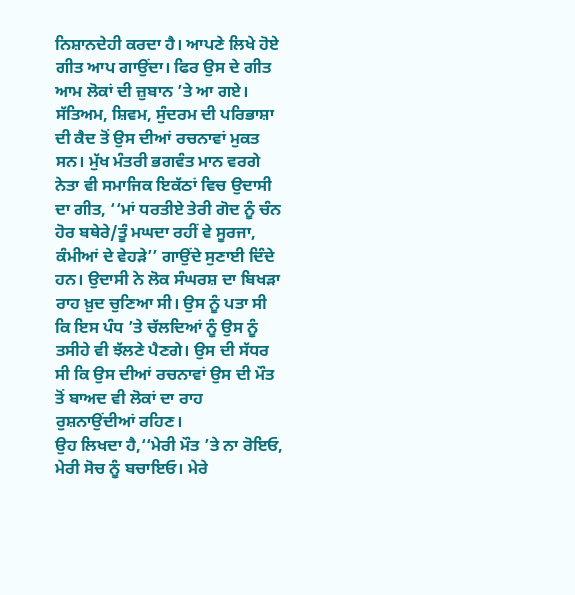ਨਿਸ਼ਾਨਦੇਹੀ ਕਰਦਾ ਹੈ। ਆਪਣੇ ਲਿਖੇ ਹੋਏ ਗੀਤ ਆਪ ਗਾਉਂਦਾ। ਫਿਰ ਉਸ ਦੇ ਗੀਤ ਆਮ ਲੋਕਾਂ ਦੀ ਜ਼ੁਬਾਨ ’ਤੇ ਆ ਗਏ।
ਸੱਤਿਅਮ, ਸ਼ਿਵਮ, ਸੁੰਦਰਮ ਦੀ ਪਰਿਭਾਸ਼ਾ ਦੀ ਕੈਦ ਤੋਂ ਉਸ ਦੀਆਂ ਰਚਨਾਵਾਂ ਮੁਕਤ ਸਨ। ਮੁੱਖ ਮੰਤਰੀ ਭਗਵੰਤ ਮਾਨ ਵਰਗੇ ਨੇਤਾ ਵੀ ਸਮਾਜਿਕ ਇਕੱਠਾਂ ਵਿਚ ਉਦਾਸੀ ਦਾ ਗੀਤ, ‘‘ਮਾਂ ਧਰਤੀਏ ਤੇਰੀ ਗੋਦ ਨੂੰ ਚੰਨ ਹੋਰ ਬਥੇਰੇ/ਤੂੰ ਮਘਦਾ ਰਹੀਂ ਵੇ ਸੂਰਜਾ, ਕੰਮੀਆਂ ਦੇ ਵੇਹੜੇ’’ ਗਾਉਂਦੇ ਸੁਣਾਈ ਦਿੰਦੇ ਹਨ। ਉਦਾਸੀ ਨੇ ਲੋਕ ਸੰਘਰਸ਼ ਦਾ ਬਿਖੜਾ ਰਾਹ ਖ਼ੁਦ ਚੁਣਿਆ ਸੀ। ਉਸ ਨੂੰ ਪਤਾ ਸੀ ਕਿ ਇਸ ਪੰਧ ’ਤੇ ਚੱਲਦਿਆਂ ਨੂੰ ਉਸ ਨੂੰ ਤਸੀਹੇ ਵੀ ਝੱਲਣੇ ਪੈਣਗੇ। ਉਸ ਦੀ ਸੱਧਰ ਸੀ ਕਿ ਉਸ ਦੀਆਂ ਰਚਨਾਵਾਂ ਉਸ ਦੀ ਮੌਤ ਤੋਂ ਬਾਅਦ ਵੀ ਲੋਕਾਂ ਦਾ ਰਾਹ ਰੁਸ਼ਨਾਉਂਦੀਆਂ ਰਹਿਣ।
ਉਹ ਲਿਖਦਾ ਹੈ,‘‘ਮੇਰੀ ਮੌਤ ’ਤੇ ਨਾ ਰੋਇਓ, ਮੇਰੀ ਸੋਚ ਨੂੰ ਬਚਾਇਓ। ਮੇਰੇ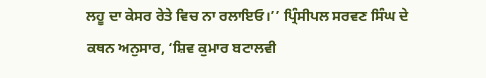ਲਹੂ ਦਾ ਕੇਸਰ ਰੇਤੇ ਵਿਚ ਨਾ ਰਲਾਇਓ।’’ ਪ੍ਰਿੰਸੀਪਲ ਸਰਵਣ ਸਿੰਘ ਦੇ ਕਥਨ ਅਨੁਸਾਰ, ‘ਸ਼ਿਵ ਕੁਮਾਰ ਬਟਾਲਵੀ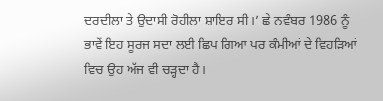ਦਰਦੀਲਾ ਤੇ ਉਦਾਸੀ ਰੋਹੀਲਾ ਸ਼ਾਇਰ ਸੀ।’ ਛੇ ਨਵੰਬਰ 1986 ਨੂੰ ਭਾਵੇਂ ਇਹ ਸੂਰਜ ਸਦਾ ਲਈ ਛਿਪ ਗਿਆ ਪਰ ਕੰਮੀਆਂ ਦੇ ਵਿਹੜਿਆਂ ਵਿਚ ਉਹ ਅੱਜ ਵੀ ਚੜ੍ਹਦਾ ਹੈ।